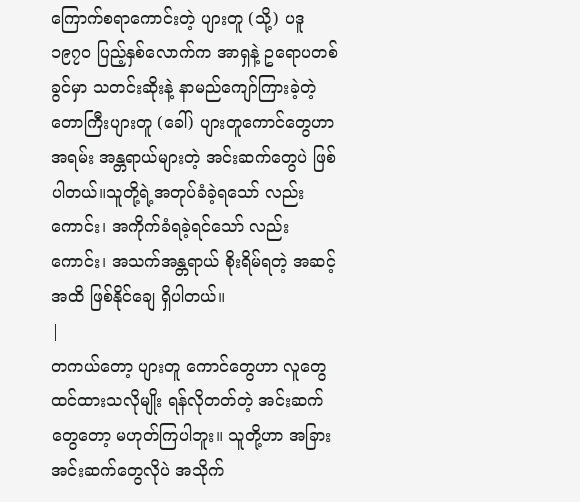ကြောက်စရာကောင်းတဲ့ ပျားတူ (သို့) ပဒူ
၁၉၇၀ ပြည့်နှစ်လောက်က အာရှနဲ့ ဥရောပတစ်ခွင်မှာ သတင်းဆိုးနဲ့ နာမည်ကျော်ကြားခဲ့တဲ့ တောကြီးပျားတူ (ခေါ်) ပျားတူကောင်တွေဟာ အရမ်း အန္တရာယ်များတဲ့ အင်းဆက်တွေပဲ ဖြစ်ပါတယ်။သူတို့ရဲ့အတုပ်ခံခဲ့ရသော် လည်းကောင်း၊ အကိုက်ခံရခဲ့ရင်သော် လည်းကောင်း၊ အသက်အန္တရာယ် စိုးရိမ်ရတဲ့ အဆင့်အထိ ဖြစ်နိုင်ချေ ရှိပါတယ်။
|
တကယ်တော့ ပျားတူ ကောင်တွေဟာ လူတွေ ထင်ထားသလိုမျိုး ရန်လိုတတ်တဲ့ အင်းဆက်တွေတော့ မဟုတ်ကြပါဘူး။ သူတို့ဟာ အခြားအင်းဆက်တွေလိုပဲ အသိုက်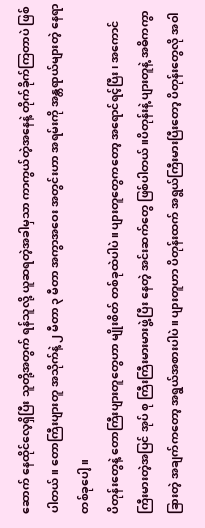ဆောက် နေထိုင်လေ့ရှိပြီး သူတို့အတွက် ရန်သူလို့ ယူဆရတဲ့အခါမှသာ ကာကွယ်တဲ့အနေနဲ့ တိုက်ခိုက်ကြတာပဲ ဖြစ်ပါတယ်။ တောကြီးပျားတူ အသိုက်နဲ့ ၂ မီတာ ၃ မီတာ အကွာအဝေး အတွင်းဟာ အရမ်းကို အန္တရာယ်များတဲ့ နေရာတစ်ခုပေါ့။
ပိတုန်းတွေနဲ့ တောကြီးပျားတူတွေဟာ မျိုးစိတ် တစ်ခုထဲပါပဲ။ ပျားတူတွေကတော့ အရောင်ရင့်ပြီး ၊ အကောင် ကြီးမားတဲ့အပြင် အုပ် စု ကြီးကြီးမားမားဖွဲ့ပြီး နေတဲ့ အင်းဆက်တွေ ဖြစ်ပါတယ်။ပိတုန်းနဲ့ ပျားတူနဲ့ အဓိကကွာခြားတဲ့ အချက်ကတော့ အရွယ်အစားပါပဲ။ ပျားတူဟာ ပိတုန်းထက် အရွယ်ကြီးမားပြီးတော့ ပိတုန်းတွေလို အဝါ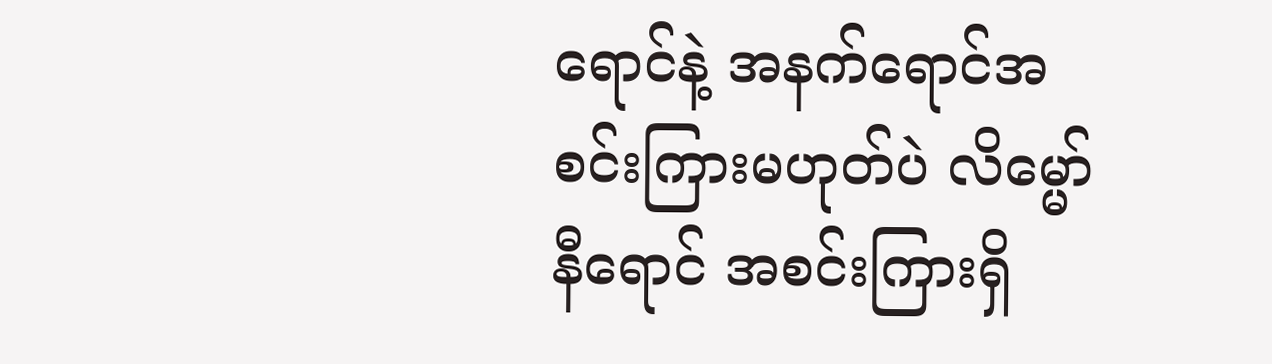ရောင်နဲ့ အနက်ရောင်အစင်းကြားမဟုတ်ပဲ လိမ္မော်နီရောင် အစင်းကြားရှိ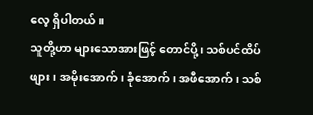လေ့ ရှိပါတယ်။
သူတို့ဟာ များသောအားဖြင့် တောင်ပို့၊ သစ်ပင်ထိပ်ဖျား၊ အမိုးအောက်၊ ခုံအောက်၊ အဖီအောက်၊ သစ်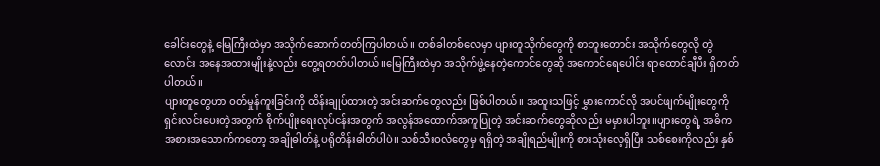ခေါင်းတွေနဲ့ မြေကြီးထဲမှာ အသိုက်ဆောက်တတ်ကြပါတယ် ။ တစ်ခါတစ်လေမှာ ပျားတူသိုက်တွေကို စာဘူးတောင်း အသိုက်တွေလို တွဲလောင်း အနေအထားမျိုးနဲ့လည်း တွေ့ရတတ်ပါတယ်။မြေကြီးထဲမှာ အသိုက်ဖွဲ့နေတဲ့ကောင်တွေဆို အကောင်ရေပေါင်း ရာထောင်ချီပီး ရှိတတ်ပါတယ်။
ပျားတူတွေဟာ ဝတ်မှုန်ကူးခြင်းကို ထိန်းချုပ်ထားတဲ့ အင်းဆက်တွေလည်း ဖြစ်ပါတယ်။ အထူးသဖြင့် မွှားကောင်လို အပင်ဖျက်မျိုးတွေကို ရှင်းလင်းပေးတဲ့အတွက် စိုက်ပျိုးရေးလုပ်ငန်းအတွက် အလွန်အထောက်အကူပြုတဲ့ အင်းဆက်တွေဆိုလည်း မမှားပါဘူး။ပျားတွေရဲ့ အဓိက အစားအသောက်ကတော့ အချိုဓါတ်နဲ့ ပရိုတိန်းဓါတ်ပါပဲ။ သစ်သီးဝလံတွေမှ ရရှိတဲ့ အချိုရည်မျိုးကို စားသုံးလေ့ရှိပြီး သစ်စေးကိုလည်း နှစ်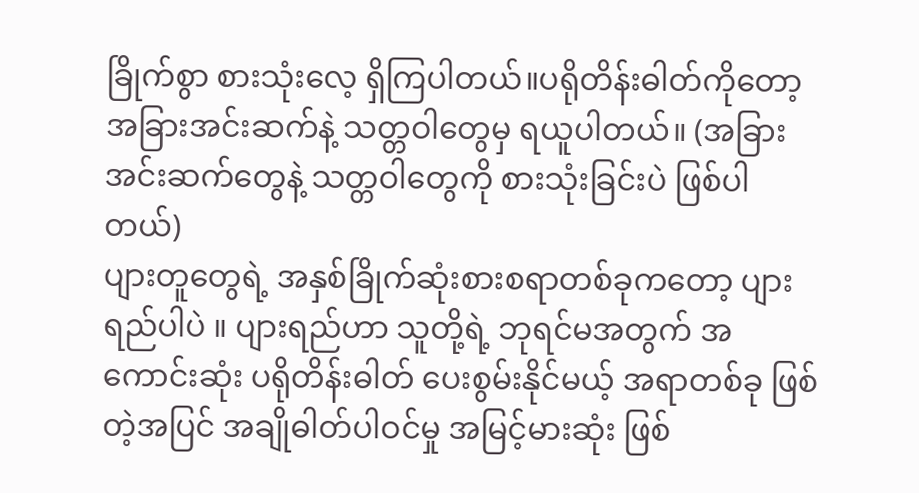ခြိုက်စွာ စားသုံးလေ့ ရှိကြပါတယ်။ပရိုတိန်းဓါတ်ကိုတော့ အခြားအင်းဆက်နဲ့ သတ္တဝါတွေမှ ရယူပါတယ်။ (အခြားအင်းဆက်တွေနဲ့ သတ္တဝါတွေကို စားသုံးခြင်းပဲ ဖြစ်ပါတယ်)
ပျားတူတွေရဲ့ အနှစ်ခြိုက်ဆုံးစားစရာတစ်ခုကတော့ ပျားရည်ပါပဲ ။ ပျားရည်ဟာ သူတို့ရဲ့ ဘုရင်မအတွက် အကောင်းဆုံး ပရိုတိန်းဓါတ် ပေးစွမ်းနိုင်မယ့် အရာတစ်ခု ဖြစ်တဲ့အပြင် အချိုဓါတ်ပါဝင်မှု အမြင့်မားဆုံး ဖြစ်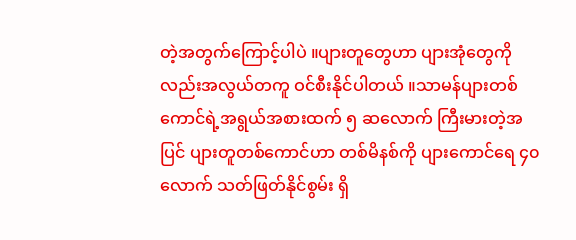တဲ့အတွက်ကြောင့်ပါပဲ ။ပျားတူတွေဟာ ပျားအုံတွေကိုလည်းအလွယ်တကူ ဝင်စီးနိုင်ပါတယ် ။သာမန်ပျားတစ်ကောင်ရဲ့အရွယ်အစားထက် ၅ ဆလောက် ကြီးမားတဲ့အပြင် ပျားတူတစ်ကောင်ဟာ တစ်မိနစ်ကို ပျားကောင်ရေ ၄၀ လောက် သတ်ဖြတ်နိုင်စွမ်း ရှိ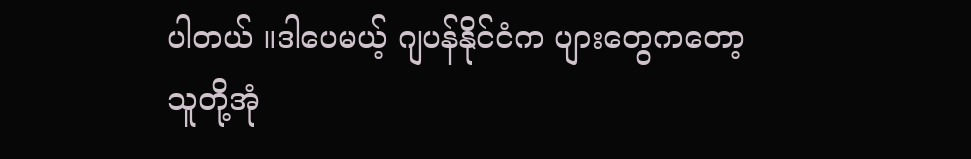ပါတယ် ။ဒါပေမယ့် ဂျပန်နိုင်ငံက ပျားတွေကတော့ သူတို့အုံ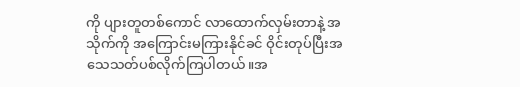ကို ပျားတူတစ်ကောင် လာထောက်လှမ်းတာနဲ့ အသိုက်ကို အကြောင်းမကြားနိုင်ခင် ဝိုင်းတုပ်ပြီးအသေသတ်ပစ်လိုက်ကြပါတယ်။အ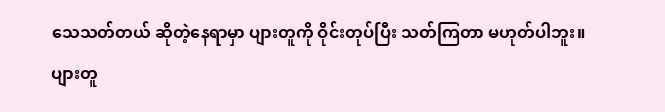သေသတ်တယ် ဆိုတဲ့နေရာမှာ ပျားတူကို ဝိုင်းတုပ်ပြီး သတ်ကြတာ မဟုတ်ပါဘူး။ ပျားတူ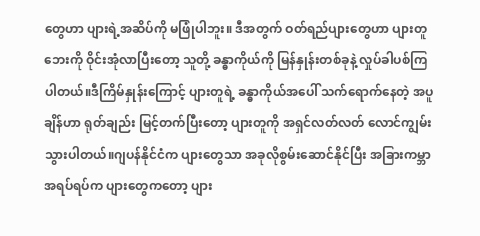တွေဟာ ပျားရဲ့အဆိပ်ကို မဖြုံပါဘူး။ ဒီအတွက် ဝတ်ရည်ပျားတွေဟာ ပျားတူဘေးကို ဝိုင်းအုံလာပြီးတော့ သူတို့ ခန္ဓာကိုယ်ကို မြန်နှုန်းတစ်ခုနဲ့ လှုပ်ခါပစ်ကြပါတယ်။ဒီကြိမ်နှုန်းကြောင့် ပျားတူရဲ့ ခန္ဓာကိုယ်အပေါ် သက်ရောက်နေတဲ့ အပူချိန်ဟာ ရုတ်ချည်း မြင့်တက်ပြီးတော့ ပျားတူကို အရှင်လတ်လတ် လောင်ကျွမ်းသွားပါတယ်။ဂျပန်နိုင်ငံက ပျားတွေသာ အခုလိုစွမ်းဆောင်နိုင်ပြီး အခြားကမ္ဘာ အရပ်ရပ်က ပျားတွေကတော့ ပျား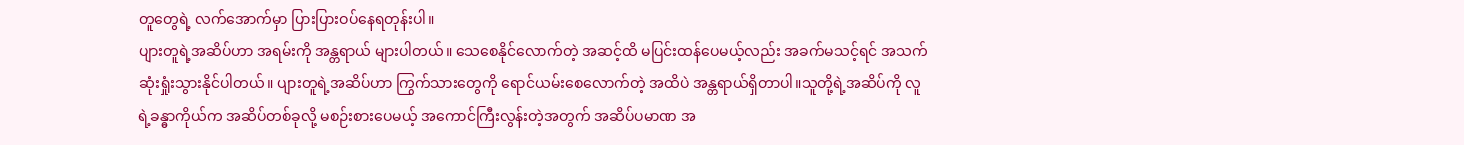တူတွေရဲ့ လက်အောက်မှာ ပြားပြားဝပ်နေရတုန်းပါ။
ပျားတူရဲ့အဆိပ်ဟာ အရမ်းကို အန္တရာယ် များပါတယ်။ သေစေနိုင်လောက်တဲ့ အဆင့်ထိ မပြင်းထန်ပေမယ့်လည်း အခက်မသင့်ရင် အသက် ဆုံးရှုံးသွားနိုင်ပါတယ်။ ပျားတူရဲ့အဆိပ်ဟာ ကြွက်သားတွေကို ရောင်ယမ်းစေလောက်တဲ့ အထိပဲ အန္တရာယ်ရှိတာပါ။သူတို့ရဲ့အဆိပ်ကို လူရဲ့ခန္ဓာကိုယ်က အဆိပ်တစ်ခုလို့ မစဉ်းစားပေမယ့် အကောင်ကြီးလွန်းတဲ့အတွက် အဆိပ်ပမာဏ အ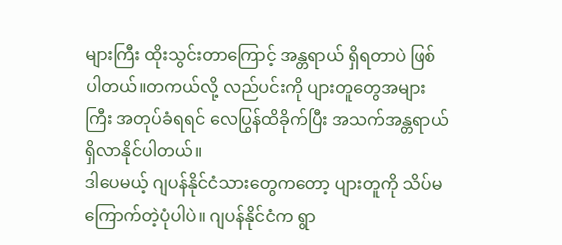များကြီး ထိုးသွင်းတာကြောင့် အန္တရာယ် ရှိရတာပဲ ဖြစ်ပါတယ်။တကယ်လို့ လည်ပင်းကို ပျားတူတွေအများကြီး အတုပ်ခံရရင် လေပြွန်ထိခိုက်ပြီး အသက်အန္တရာယ် ရှိလာနိုင်ပါတယ်။
ဒါပေမယ့် ဂျပန်နိုင်ငံသားတွေကတော့ ပျားတူကို သိပ်မကြောက်တဲ့ပုံပါပဲ။ ဂျပန်နိုင်ငံက ရွာ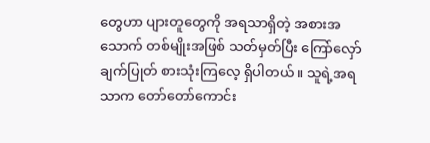တွေဟာ ပျားတူတွေကို အရသာရှိတဲ့ အစားအသောက် တစ်မျိုးအဖြစ် သတ်မှတ်ပြီး ကြော်လှော်ချက်ပြုတ် စားသုံးကြလေ့ ရှိပါတယ်။ သူရဲ့အရသာက တော်တော်ကောင်း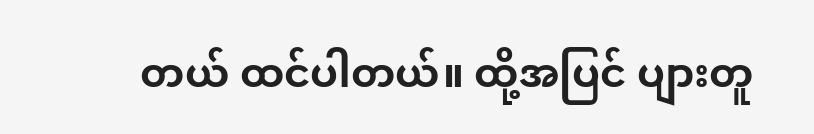တယ် ထင်ပါတယ်။ ထို့အပြင် ပျားတူ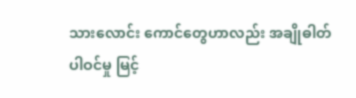သားလောင်း ကောင်တွေဟာလည်း အချိုဓါတ် ပါဝင်မှု မြင့်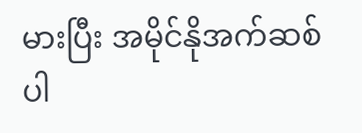မားပြီး အမိုင်နိုအက်ဆစ် ပါ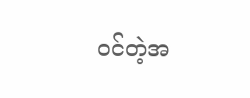ဝင်တဲ့အ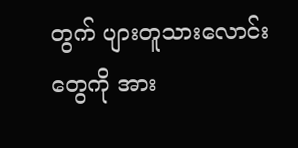တွက် ပျားတူသားလောင်းတွေကို အား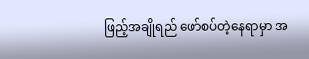ဖြည့်အချိုရည် ဖော်စပ်တဲ့နေရာမှာ အ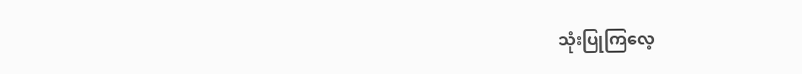သုံးပြုကြလေ့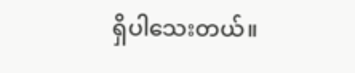ရှိပါသေးတယ်။